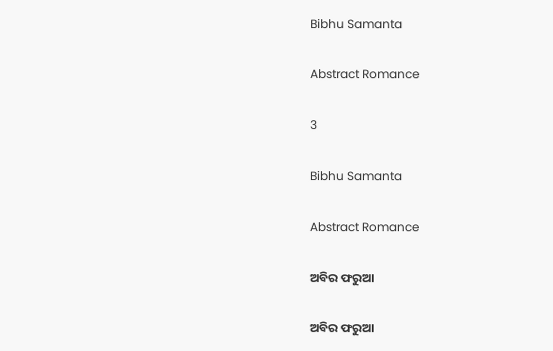Bibhu Samanta

Abstract Romance

3

Bibhu Samanta

Abstract Romance

ଅବିର ଫରୁଆ

ଅବିର ଫରୁଆ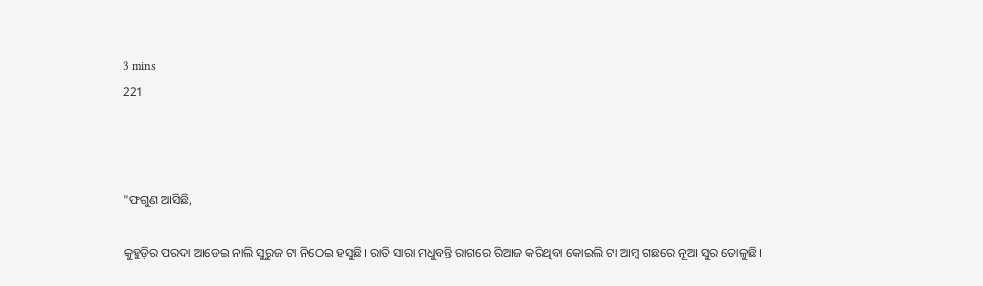3 mins
221



"ଫଗୁଣ ଆସିଛି,

କୁହୁଡ଼ିର ପରଦା ଆଡେଇ ନାଲି ସୁରୁଜ ଟା ନିଠେଇ ହସୁଛି। ରାତି ସାରା ମଧୁବନ୍ତି ରାଗରେ ରିଆଜ କରିଥିବା କୋଇଲି ଟା ଆମ୍ବ ଗଛରେ ନୂଆ ସୁର ତୋଳୁଛି।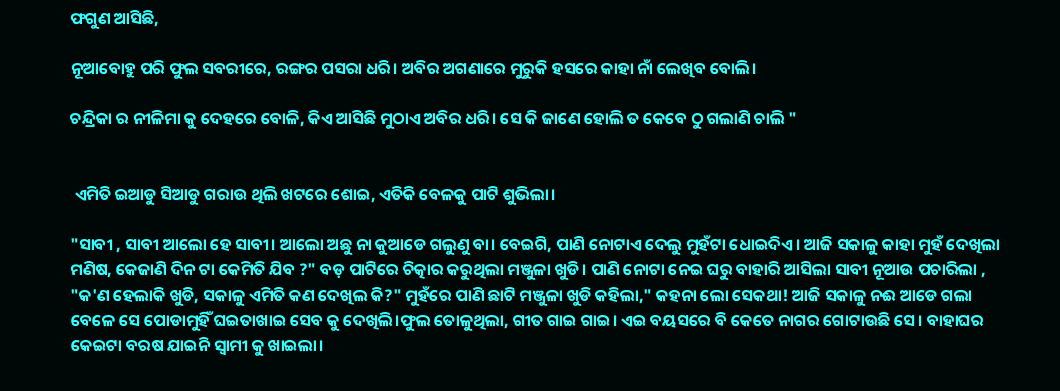ଫଗୁଣ ଆସିଛି,

ନୂଆବୋହୁ ପରି ଫୁଲ ସବରୀରେ, ରଙ୍ଗର ପସରା ଧରି। ଅବିର ଅଗଣାରେ ମୁରୁକି ହସରେ କାହା ନାଁ ଲେଖିବ ବୋଲି।

ଚନ୍ଦ୍ରିକା ର ନୀଳିମା କୁ ଦେହରେ ବୋଳି, କିଏ ଆସିଛି ମୁଠାଏ ଅବିର ଧରି। ସେ କି ଜାଣେ ହୋଲି ତ କେବେ ଠୁ ଗଲାଣି ଚାଲି "


 ଏମିତି ଇଆଡୁ ସିଆଡୁ ଗରାଉ ଥିଲି ଖଟରେ ଶୋଇ, ଏତିକି ବେଳକୁ ପାଟି ଶୁଭିଲା।

"ସାବୀ , ସାବୀ ଆଲୋ ହେ ସାବୀ। ଆଲୋ ଅଛୁ ନା କୁଆଡେ ଗଲୁଣୁ ବା। ବେଇଗି, ପାଣି ନୋଟାଏ ଦେଲୁ ମୁହଁଟା ଧୋଇଦିଏ। ଆଜି ସକାଳୁ କାହା ମୁହଁ ଦେଖିଲା ମଣିଷ, କେଜାଣି ଦିନ ଟା କେମିତି ଯିବ ?" ବଡ଼ ପାଟିରେ ଚିତ୍କାର କରୁଥିଲା ମଞ୍ଜୁଳା ଖୁଡି। ପାଣି ନୋଟା ନେଇ ଘରୁ ବାହାରି ଆସିଲା ସାବୀ ନୂଆଉ ପଚାରିଲା , "କ'ଣ ହେଲାକି ଖୁଡି, ସକାଳୁ ଏମିତି କଣ ଦେଖିଲ କି?" ମୁହଁରେ ପାଣି ଛାଟି ମଞ୍ଜୁଳା ଖୁଡି କହିଲା," କହନା ଲୋ ସେକଥା! ଆଜି ସକାଳୁ ନଈ ଆଡେ ଗଲା ବେଳେ ସେ ପୋଡାମୁହିଁ ଘଇତାଖାଇ ସେବ କୁ ଦେଖିଲି।ଫୁଲ ତୋଳୁଥିଲା, ଗୀତ ଗାଇ ଗାଇ। ଏଇ ବୟସରେ ବି କେତେ ନାଗର ଗୋଟାଉଛି ସେ। ବାହାଘର କେଇଟା ବରଷ ଯାଇନି ସ୍ୱାମୀ କୁ ଖାଇଲା।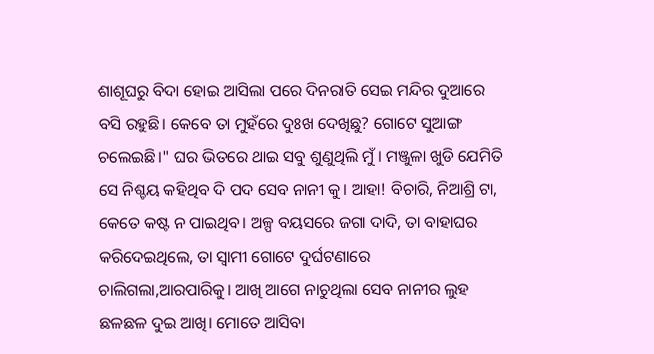ଶାଶୂଘରୁ ବିଦା ହୋଇ ଆସିଲା ପରେ ଦିନରାତି ସେଇ ମନ୍ଦିର ଦୁଆରେ ବସି ରହୁଛି। କେବେ ତା ମୁହଁରେ ଦୁଃଖ ଦେଖିଛୁ? ଗୋଟେ ସୁଆଙ୍ଗ ଚଲେଇଛି।" ଘର ଭିତରେ ଥାଇ ସବୁ ଶୁଣୁଥିଲି ମୁଁ। ମଞ୍ଜୁଳା ଖୁଡି ଯେମିତି ସେ ନିଶ୍ଚୟ କହିଥିବ ଦି ପଦ ସେବ ନାନୀ କୁ। ଆହା! ବିଚାରି, ନିଆଶ୍ରି ଟା, କେତେ କଷ୍ଟ ନ ପାଇଥିବ। ଅଳ୍ପ ବୟସରେ ଜଗା ଦାଦି, ତା ବାହାଘର କରିଦେଇଥିଲେ, ତା ସ୍ବାମୀ ଗୋଟେ ଦୁର୍ଘଟଣାରେ ଚାଲିଗଲା,ଆରପାରିକୁ। ଆଖି ଆଗେ ନାଚୁଥିଲା ସେବ ନାନୀର ଲୁହ ଛଳଛଳ ଦୁଇ ଆଖି। ମୋତେ ଆସିବା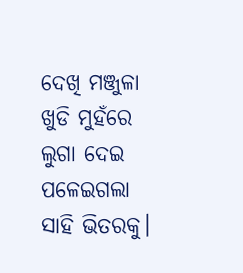ଦେଖି ମଞ୍ଜୁଳା ଖୁଡି ମୁହଁରେ ଲୁଗା ଦେଇ ପଳେଇଗଲା ସାହି ଭିତରକୁ।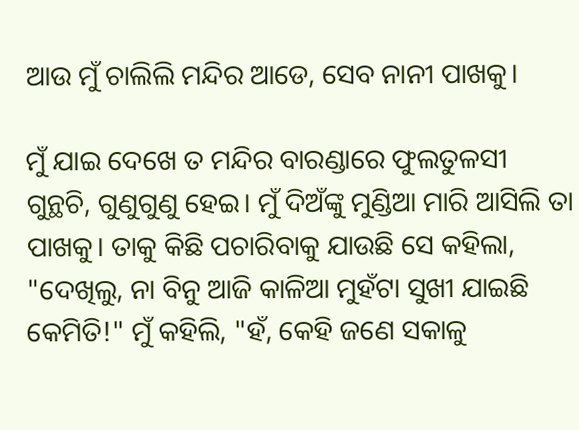ଆଉ ମୁଁ ଚାଲିଲି ମନ୍ଦିର ଆଡେ, ସେବ ନାନୀ ପାଖକୁ।

ମୁଁ ଯାଇ ଦେଖେ ତ ମନ୍ଦିର ବାରଣ୍ଡାରେ ଫୁଲତୁଳସୀ ଗୁନ୍ଥଚି, ଗୁଣୁଗୁଣୁ ହେଇ। ମୁଁ ଦିଅଁଙ୍କୁ ମୁଣ୍ଡିଆ ମାରି ଆସିଲି ତା ପାଖକୁ। ତାକୁ କିଛି ପଚାରିବାକୁ ଯାଉଛି ସେ କହିଲା, "ଦେଖିଲୁ, ନା ବିନୁ ଆଜି କାଳିଆ ମୁହଁଟା ସୁଖୀ ଯାଇଛି କେମିତି!" ମୁଁ କହିଲି, "ହଁ, କେହି ଜଣେ ସକାଳୁ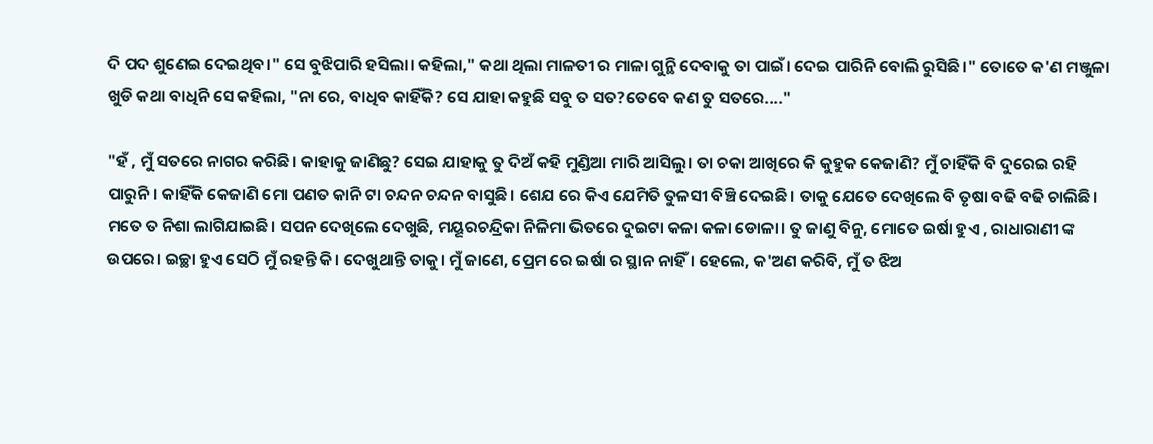ଦି ପଦ ଶୁଣେଇ ଦେଇଥିବ।" ସେ ବୁଝିପାରି ହସିଲା। କହିଲା," କଥା ଥିଲା ମାଳତୀ ର ମାଳା ଗୁନ୍ଥି ଦେବାକୁ ତା ପାଇଁ। ଦେଇ ପାରିନି ବୋଲି ରୁସିଛି।" ତୋତେ କ'ଣ ମଞ୍ଜୁଳା ଖୁଡି କଥା ବାଧିନି ସେ କହିଲା, "ନା ରେ, ବାଧିବ କାହିଁକି? ସେ ଯାହା କହୁଛି ସବୁ ତ ସତ?ତେବେ କଣ ତୁ ସତରେ...."

"ହଁ , ମୁଁ ସତରେ ନାଗର କରିଛି। କାହାକୁ ଜାଣିଛୁ? ସେଇ ଯାହାକୁ ତୁ ଦିଅଁ କହି ମୁଣ୍ଡିଆ ମାରି ଆସିଲୁ। ତା ଚକା ଆଖିରେ କି କୁହୁକ କେଜାଣି? ମୁଁ ଚାହିଁକି ବି ଦୁରେଇ ରହି ପାରୁନି। କାହିଁକି କେଜାଣି ମୋ ପଣତ କାନି ଟା ଚନ୍ଦନ ଚନ୍ଦନ ବାସୁଛି। ଶେଯ ରେ କିଏ ଯେମିତି ତୁଳସୀ ବିଞ୍ଚି ଦେଇଛି। ତାକୁ ଯେତେ ଦେଖିଲେ ବି ତୃଷା ବଢି ବଢି ଚାଲିଛି। ମତେ ତ ନିଶା ଲାଗିଯାଇଛି। ସପନ ଦେଖିଲେ ଦେଖୁଛି, ମୟୂରଚନ୍ଦ୍ରିକା ନିଳିମା ଭିତରେ ଦୁଇଟା କଳା କଳା ଡୋଳା। ତୁ ଜାଣୁ ବିନୁ, ମୋତେ ଇର୍ଷା ହୁଏ , ରାଧାରାଣୀ ଙ୍କ ଉପରେ। ଇଚ୍ଛା ହୁଏ ସେଠି ମୁଁ ରହନ୍ତି କି। ଦେଖୁଥାନ୍ତି ତାକୁ। ମୁଁ ଜାଣେ, ପ୍ରେମ ରେ ଇର୍ଷା ର ସ୍ଥାନ ନାହିଁ। ହେଲେ, କ'ଅଣ କରିବି, ମୁଁ ତ ଝିଅ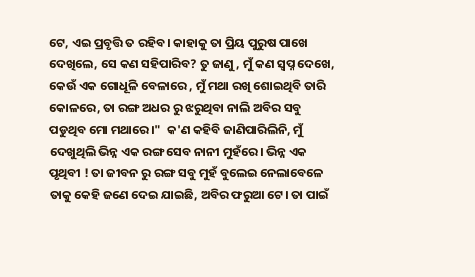ଟେ, ଏଇ ପ୍ରବୃତ୍ତି ତ ରହିବ। କାହାକୁ ତା ପ୍ରିୟ ପୁରୁଷ ପାଖେ ଦେଖିଲେ, ସେ କଣ ସହିପାରିବ? ତୁ ଜାଣୁ, ମୁଁ କଣ ସ୍ୱପ୍ନ ଦେଖେ, କେଉଁ ଏକ ଗୋଧୂଳି ବେଳାରେ , ମୁଁ ମଥା ରଖି ଶୋଇଥିବି ତାରି କୋଳରେ, ତା ରଙ୍ଗ ଅଧର ରୁ ଝରୁଥିବା ନାଲି ଅବିର ସବୁ ପଡୁଥିବ ମୋ ମଥାରେ।"  କ'ଣ କହିବି ଜାଣିପାରିଲିନି, ମୁଁ ଦେଖୁଥିଲି ଭିନ୍ନ ଏକ ରଙ୍ଗ ସେବ ନାନୀ ମୁହଁରେ। ଭିନ୍ନ ଏକ ପୃଥିବୀ ! ତା ଜୀବନ ରୁ ରଙ୍ଗ ସବୁ ମୁହଁ ବୁଲେଇ ନେଲାବେଳେ ତାକୁ କେହି ଜଣେ ଦେଇ ଯାଇଛି, ଅବିର ଫରୁଆ ଟେ। ତା ପାଇଁ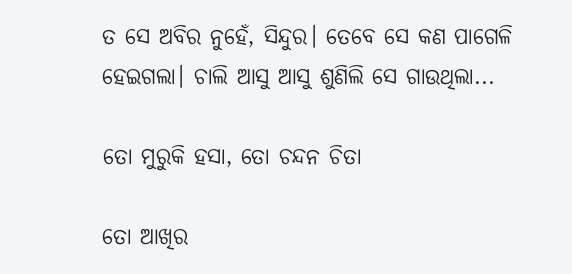ତ ସେ ଅବିର ନୁହେଁ, ସିନ୍ଦୁର। ତେବେ ସେ କଣ ପାଗେଳି ହେଇଗଲା। ଚାଲି ଆସୁ ଆସୁ ଶୁଣିଲି ସେ ଗାଉଥିଲା...

ତୋ ମୁରୁକି ହସା, ତୋ ଚନ୍ଦନ ଚିତା

ତୋ ଆଖିର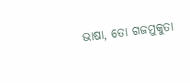ଭାଷା, ତୋ ଗଜମୁକୁତା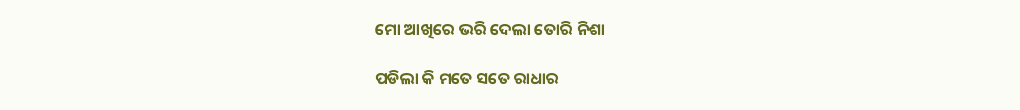ମୋ ଆଖିରେ ଭରି ଦେଲା ତୋରି ନିଶା

ପଡିଲା କି ମତେ ସତେ ରାଧାର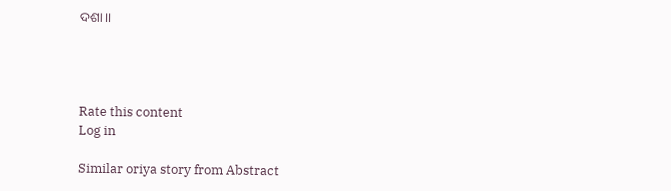ଦଶା।।




Rate this content
Log in

Similar oriya story from Abstract